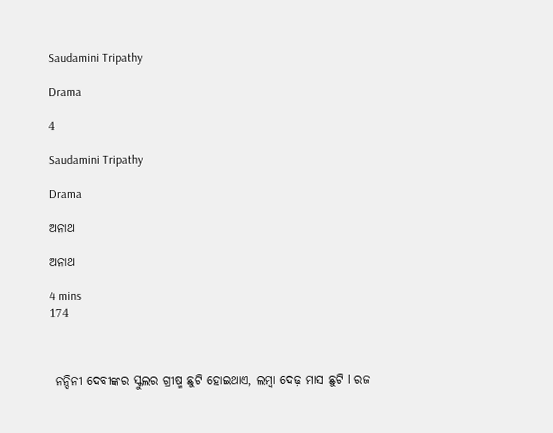Saudamini Tripathy

Drama

4

Saudamini Tripathy

Drama

ଅନାଥ

ଅନାଥ

4 mins
174



 ନନ୍ଦିନୀ ଦେବୀଙ୍କର ସ୍କୁଲର ଗ୍ରୀଷ୍ମ ଛୁଟି ହୋଇଥାଏ, ଲମ୍ବା ଦେଢ଼ ମାସ ଛୁଟି l ରଜ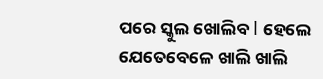ପରେ ସ୍କୁଲ ଖୋଲିବ l ହେଲେ ଯେତେବେଳେ ଖାଲି ଖାଲି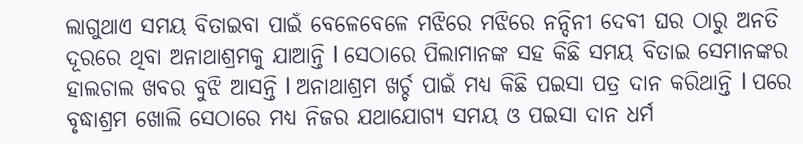ଲାଗୁଥାଏ ସମୟ ବିତାଇବା ପାଇଁ ବେଳେବେଳେ ମଝିରେ ମଝିରେ ନନ୍ଦିନୀ ଦେବୀ ଘର ଠାରୁ ଅନତି ଦୂରରେ ଥିବା ଅନାଥାଶ୍ରମକୁ ଯାଆନ୍ତି l ସେଠାରେ ପିଲାମାନଙ୍କ ସହ କିଛି ସମୟ ବିତାଇ ସେମାନଙ୍କର ହାଲଚାଲ ଖବର ବୁଝି ଆସନ୍ତି l ଅନାଥାଶ୍ରମ ଖର୍ଚ୍ଚ ପାଇଁ ମଧ୍ୟ କିଛି ପଇସା ପତ୍ର ଦାନ କରିଥାନ୍ତି l ପରେ ବୃଦ୍ଧାଶ୍ରମ ଖୋଲି ସେଠାରେ ମଧ୍ୟ ନିଜର ଯଥାଯୋଗ୍ୟ ସମୟ ଓ ପଇସା ଦାନ ଧର୍ମ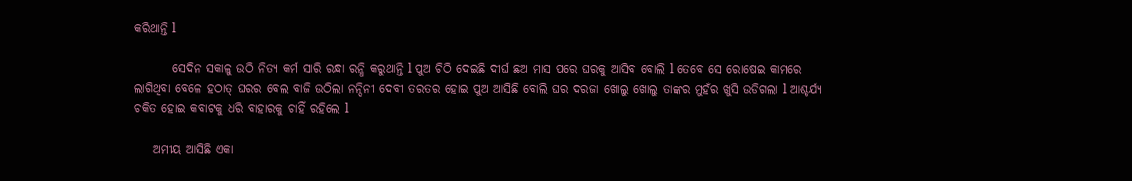କରିଥାନ୍ତି l

        ସେଦିନ ସକାଳୁ ଉଠି ନିତ୍ୟ କର୍ମ ସାରି ରନ୍ଧା ରନ୍ଧି କରୁଥାନ୍ତି l ପୁଅ ଚିଠି ଦେଇଛି ଦୀର୍ଘ ଛଅ ମାସ ପରେ ଘରକୁ ଆସିବ ବୋଲି l ତେବେ ସେ ରୋଷେଇ କାମରେ ଲାଗିଥିବା ବେଳେ ହଠାତ୍ ଘରର ବେଲ ବାଜି ଉଠିଲା ନନ୍ଦିନୀ ଦେବୀ ତରତର ହୋଇ ପୁଅ ଆସିଛି ବୋଲି ଘର ଦରଜା ଖୋଲୁ ଖୋଲୁ ତାଙ୍କର ମୁହଁର ଖୁସି ଉଡିଗଲା l ଆଶ୍ଚର୍ଯ୍ୟ ଚକିତ ହୋଇ କବାଟକୁ ଧରି ବାହାରକୁ ଚାହିଁ ରହିଲେ l

    ଅମୀୟ ଆସିଛି ଏକା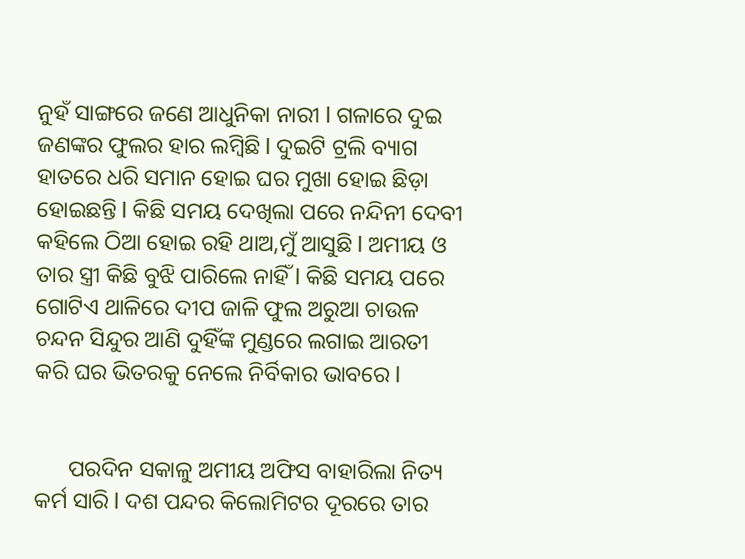ନୁହଁ ସାଙ୍ଗରେ ଜଣେ ଆଧୁନିକା ନାରୀ l ଗଳାରେ ଦୁଇ ଜଣଙ୍କର ଫୁଲର ହାର ଲମ୍ବିଛି l ଦୁଇଟି ଟ୍ରଲି ବ୍ୟାଗ ହାତରେ ଧରି ସମାନ ହୋଇ ଘର ମୁଖା ହୋଇ ଛିଡ଼ା ହୋଇଛନ୍ତି l କିଛି ସମୟ ଦେଖିଲା ପରେ ନନ୍ଦିନୀ ଦେବୀ କହିଲେ ଠିଆ ହୋଇ ରହି ଥାଅ,ମୁଁ ଆସୁଛି l ଅମୀୟ ଓ ତାର ସ୍ତ୍ରୀ କିଛି ବୁଝି ପାରିଲେ ନାହିଁ l କିଛି ସମୟ ପରେ ଗୋଟିଏ ଥାଳିରେ ଦୀପ ଜାଳି ଫୁଲ ଅରୁଆ ଚାଉଳ ଚନ୍ଦନ ସିନ୍ଦୁର ଆଣି ଦୁହିଁଙ୍କ ମୁଣ୍ଡରେ ଲଗାଇ ଆରତୀ କରି ଘର ଭିତରକୁ ନେଲେ ନିର୍ବିକାର ଭାବରେ l


      ପରଦିନ ସକାଳୁ ଅମୀୟ ଅଫିସ ବାହାରିଲା ନିତ୍ୟ କର୍ମ ସାରି l ଦଶ ପନ୍ଦର କିଲୋମିଟର ଦୂରରେ ତାର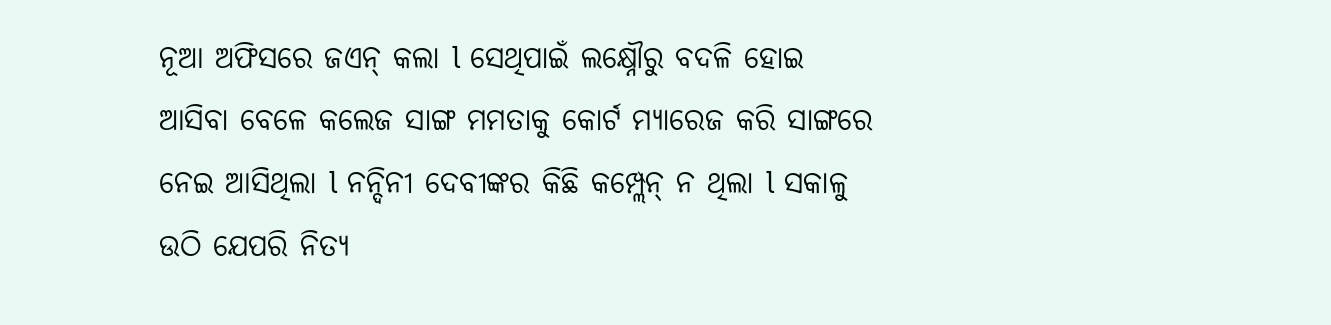ନୂଆ ଅଫିସରେ ଜଏନ୍ କଲା l ସେଥିପାଇଁ ଲକ୍ଷ୍ନୌରୁ ବଦଳି ହୋଇ ଆସିବା ବେଳେ କଲେଜ ସାଙ୍ଗ ମମତାକୁ କୋର୍ଟ ମ୍ୟାରେଜ କରି ସାଙ୍ଗରେ ନେଇ ଆସିଥିଲା l ନନ୍ଦିନୀ ଦେବୀଙ୍କର କିଛି କମ୍ପ୍ଲେନ୍ ନ ଥିଲା l ସକାଳୁ ଉଠି ଯେପରି ନିତ୍ୟ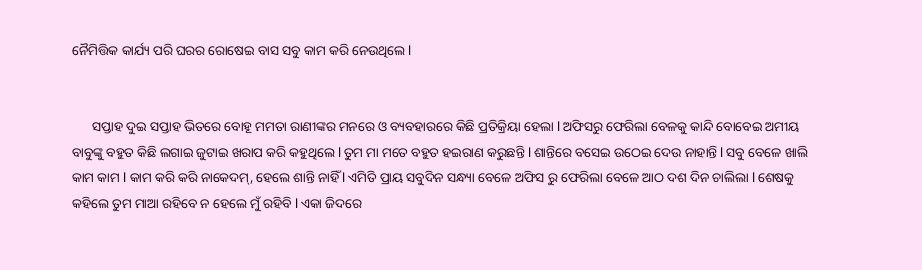ନୈମିତ୍ତିକ କାର୍ଯ୍ୟ ପରି ଘରର ରୋଷେଇ ବାସ ସବୁ କାମ କରି ନେଉଥିଲେ l


      ସପ୍ତାହ ଦୁଇ ସପ୍ତାହ ଭିତରେ ବୋହୂ ମମତା ରାଣୀଙ୍କର ମନରେ ଓ ବ୍ୟବହାରରେ କିଛି ପ୍ରତିକ୍ରିୟା ହେଲା l ଅଫିସରୁ ଫେରିଲା ବେଳକୁ କାନ୍ଦି ବୋବେଇ ଅମୀୟ ବାବୁଙ୍କୁ ବହୁତ କିଛି ଲଗାଇ ଜୁଟାଇ ଖରାପ କରି କହୁଥିଲେ l ତୁମ ମା ମତେ ବହୁତ ହଇରାଣ କରୁଛନ୍ତି l ଶାନ୍ତିରେ ବସେଇ ଉଠେଇ ଦେଉ ନାହାନ୍ତି l ସବୁ ବେଳେ ଖାଲି କାମ କାମ l କାମ କରି କରି ନାକେଦମ୍, ହେଲେ ଶାନ୍ତି ନାହିଁ l ଏମିତି ପ୍ରାୟ ସବୁଦିନ ସନ୍ଧ୍ୟା ବେଳେ ଅଫିସ ରୁ ଫେରିଲା ବେଳେ ଆଠ ଦଶ ଦିନ ଚାଲିଲା l ଶେଷକୁ କହିଲେ ତୁମ ମାଆ ରହିବେ ନ ହେଲେ ମୁଁ ରହିବି l ଏକା ଜିଦରେ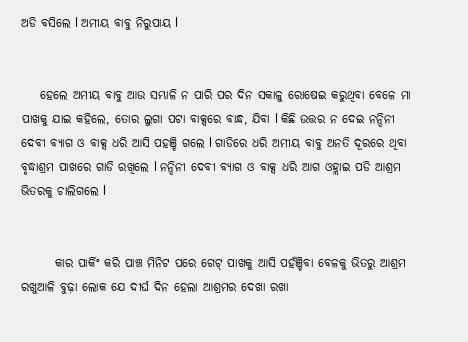ଅଡି ବସିଲେ l ଅମୀୟ ବାବୁ ନିରୁପାୟ l


    ହେଲେ ଅମୀୟ ବାବୁ ଆଉ ସମ୍ଭାଳି ନ ପାରି ପର ଦିନ ସକାଳୁ ରୋଷେଇ କରୁଥିବା ବେଳେ ମା ପାଖକୁ ଯାଇ କହିଲେ, ତୋର ଲୁଗା ପଟା ବାକ୍ସରେ ବାନ୍ଧ, ଯିବା l କିଛି ଉତ୍ତର ନ ଦେଇ ନନ୍ଦିନୀ ଦେବୀ ବ୍ୟାଗ ଓ ବାକ୍ସ ଧରି ଆସି ପହଞ୍ଚି ଗଲେ l ଗାଡିରେ ଧରି ଅମୀୟ ବାବୁ ଅନତି ଦୂରରେ ଥିବା ବୃଦ୍ଧାଶ୍ରମ ପାଖରେ ଗାଡି ରଖିଲେ l ନନ୍ଦିନୀ ଦେବୀ ବ୍ୟାଗ ଓ ବାକ୍ସ ଧରି ଆଗ ଓହ୍ଲାଇ ପଡି ଆଶ୍ରମ ଭିତରକୁ ଚାଲିଗଲେ l


       କାର ପାର୍କିଂ କରି ପାଞ୍ଚ ମିନିଟ ପରେ ଗେଟ୍ ପାଖକୁ ଆସି ପହଁଞ୍ଚିବା ବେଳକୁ ଭିତରୁ ଆଶ୍ରମ ରଖୁଆଳି ବୁଢ଼ା ଲୋକ ଯେ ଦୀର୍ଘ ଦିନ ହେଲା ଆଶ୍ରମର ଦେଖା ରଖା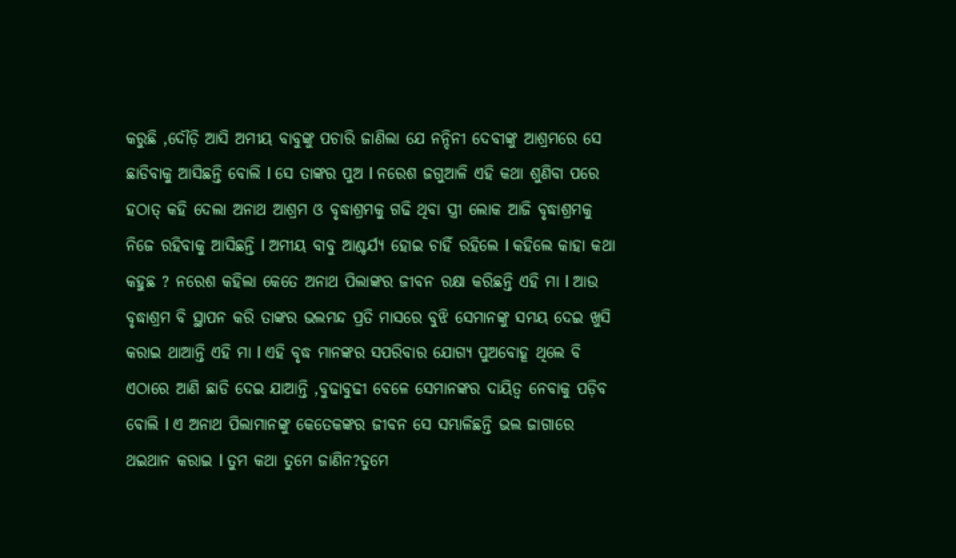କରୁଛି ,ଦୌଡ଼ି ଆସି ଅମୀୟ ବାବୁଙ୍କୁ ପଚାରି ଜାଣିଲା ଯେ ନନ୍ଦିନୀ ଦେବୀଙ୍କୁ ଆଶ୍ରମରେ ସେ ଛାଡିବାକୁ ଆସିଛନ୍ତି ବୋଲି l ସେ ତାଙ୍କର ପୁଅ l ନରେଶ ଜଗୁଆଳି ଏହି କଥା ଶୁଣିବା ପରେ ହଠାତ୍ କହି ଦେଲା ଅନାଥ ଆଶ୍ରମ ଓ ବୃଦ୍ଧାଶ୍ରମକୁ ଗଢି ଥିବା ସ୍ତ୍ରୀ ଲୋକ ଆଜି ବୃଦ୍ଧାଶ୍ରମକୁ ନିଜେ ରହିବାକୁ ଆସିଛନ୍ତି l ଅମୀୟ ବାବୁ ଆଶ୍ଚର୍ଯ୍ୟ ହୋଇ ଚାହିଁ ରହିଲେ l କହିଲେ କାହା କଥା କହୁଛ ? ନରେଶ କହିଲା କେତେ ଅନାଥ ପିଲାଙ୍କର ଜୀବନ ରକ୍ଷା କରିଛନ୍ତି ଏହି ମା l ଆଉ ବୃଦ୍ଧାଶ୍ରମ ବି ସ୍ଥାପନ କରି ତାଙ୍କର ଭଲମନ୍ଦ ପ୍ରତି ମାସରେ ବୁଝି ସେମାନଙ୍କୁ ସମୟ ଦେଇ ଖୁସି କରାଇ ଥାଆନ୍ତି ଏହି ମା l ଏହି ବୃଦ୍ଧ ମାନଙ୍କର ସପରିବାର ଯୋଗ୍ୟ ପୁଅବୋହୂ ଥିଲେ ବି ଏଠାରେ ଆଣି ଛାଡି ଦେଇ ଯାଆନ୍ତି ,ବୁଢାବୁଢୀ ବେଳେ ସେମାନଙ୍କର ଦାୟିତ୍ଵ ନେବାକୁ ପଡ଼ିବ ବୋଲି l ଏ ଅନାଥ ପିଲାମାନଙ୍କୁ କେତେକଙ୍କର ଜୀବନ ସେ ସମ୍ଭାଳିଛନ୍ତି ଭଲ ଜାଗାରେ ଥଇଥାନ କରାଇ l ତୁମ କଥା ତୁମେ ଜାଣିନ?ତୁମେ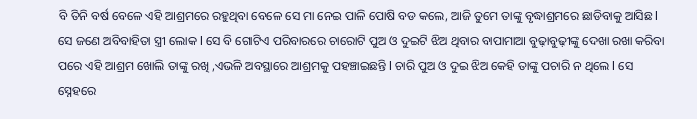ବି ତିନି ବର୍ଷ ବେଳେ ଏହି ଆଶ୍ରମରେ ରହୁଥିବା ବେଳେ ସେ ମା ନେଇ ପାଳି ପୋଷି ବଡ କଲେ, ଆଜି ତୁମେ ତାଙ୍କୁ ବୃଦ୍ଧାଶ୍ରମରେ ଛାଡିବାକୁ ଆସିଛ l ସେ ଜଣେ ଅବିବାହିତା ସ୍ତ୍ରୀ ଲୋକ l ସେ ବି ଗୋଟିଏ ପରିବାରରେ ଚାରୋଟି ପୁଅ ଓ ଦୁଇଟି ଝିଅ ଥିବାର ବାପାମାଆ ବୁଢ଼ାବୁଢ଼ୀଙ୍କୁ ଦେଖା ରଖା କରିବା ପରେ ଏହି ଆଶ୍ରମ ଖୋଲି ତାଙ୍କୁ ରଖି ,ଏଭଳି ଅବସ୍ଥାରେ ଆଶ୍ରମକୁ ପହଞ୍ଚାଇଛନ୍ତି l ଚାରି ପୁଅ ଓ ଦୁଇ ଝିଅ କେହି ତାଙ୍କୁ ପଚାରି ନ ଥିଲେ l ସେ ସ୍ନେହରେ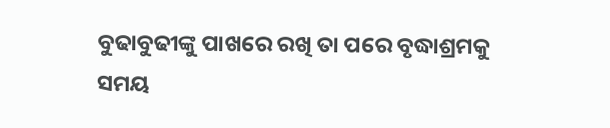ବୁଢାବୁଢୀଙ୍କୁ ପାଖରେ ରଖି ତା ପରେ ବୃଦ୍ଧାଶ୍ରମକୁ ସମୟ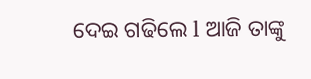ଦେଇ ଗଢିଲେ l ଆଜି ତାଙ୍କୁ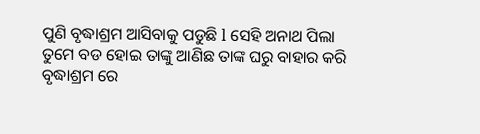ପୁଣି ବୃଦ୍ଧାଶ୍ରମ ଆସିବାକୁ ପଡୁଛି l ସେହି ଅନାଥ ପିଲା ତୁମେ ବଡ ହୋଇ ତାଙ୍କୁ ଆଣିଛ ତାଙ୍କ ଘରୁ ବାହାର କରି ବୃଦ୍ଧାଶ୍ରମ ରେ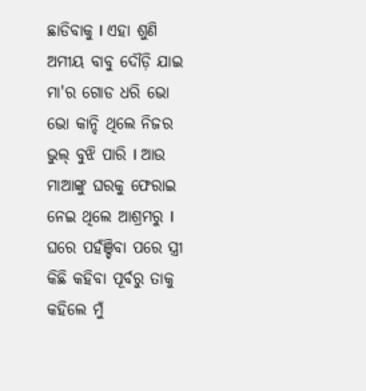ଛାଡିବାକୁ l ଏହା ଶୁଣି ଅମୀୟ ବାବୁ ଦୌଡ଼ି ଯାଇ ମା'ର ଗୋଡ ଧରି ଭୋ ଭୋ କାନ୍ଦି ଥିଲେ ନିଜର ଭୁଲ୍ ବୁଝି ପାରି l ଆଉ ମାଆଙ୍କୁ ଘରକୁ ଫେରାଇ ନେଇ ଥିଲେ ଆଶ୍ରମରୁ l ଘରେ ପହଁଞ୍ଚିବା ପରେ ସ୍ତ୍ରୀ କିଛି କହିବା ପୂର୍ବରୁ ତାକୁ କହିଲେ ମୁଁ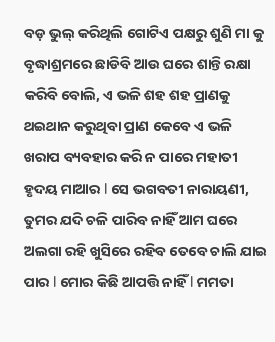ବଡ଼ ଭୁଲ୍ କରିଥିଲି ଗୋଟିଏ ପକ୍ଷରୁ ଶୁଣି ମା କୁ ବୃଦ୍ଧାଶ୍ରମରେ ଛାଡିବି ଆଉ ଘରେ ଶାନ୍ତି ରକ୍ଷା କରିବି ବୋଲି, ଏ ଭଳି ଶହ ଶହ ପ୍ରାଣକୁ ଥଇଥାନ କରୁଥିବା ପ୍ରାଣ କେବେ ଏ ଭଳି ଖରାପ ବ୍ୟବହାର କରି ନ ପାରେ ମହାତୀ ହୃଦୟ ମାଆର l ସେ ଭଗବତୀ ନାରାୟଣୀ, ତୁମର ଯଦି ଚଳି ପାରିବ ନାହିଁ ଆମ ଘରେ ଅଲଗା ରହି ଖୁସିରେ ରହିବ ତେବେ ଚାଲି ଯାଇ ପାର l ମୋର କିଛି ଆପତ୍ତି ନାହିଁ l ମମତା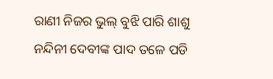ରାଣୀ ନିଜର ଭୁଲ୍ ବୁଝି ପାରି ଶାଶୁ ନନ୍ଦିନୀ ଦେବୀଙ୍କ ପାଦ ତଳେ ପଡି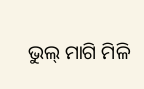ଭୁଲ୍ ମାଗି ମିଳି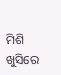ମିଶି ଖୁସିରେ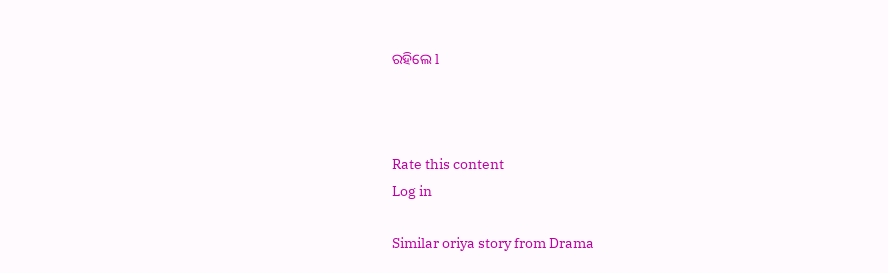ରହିଲେ l



Rate this content
Log in

Similar oriya story from Drama